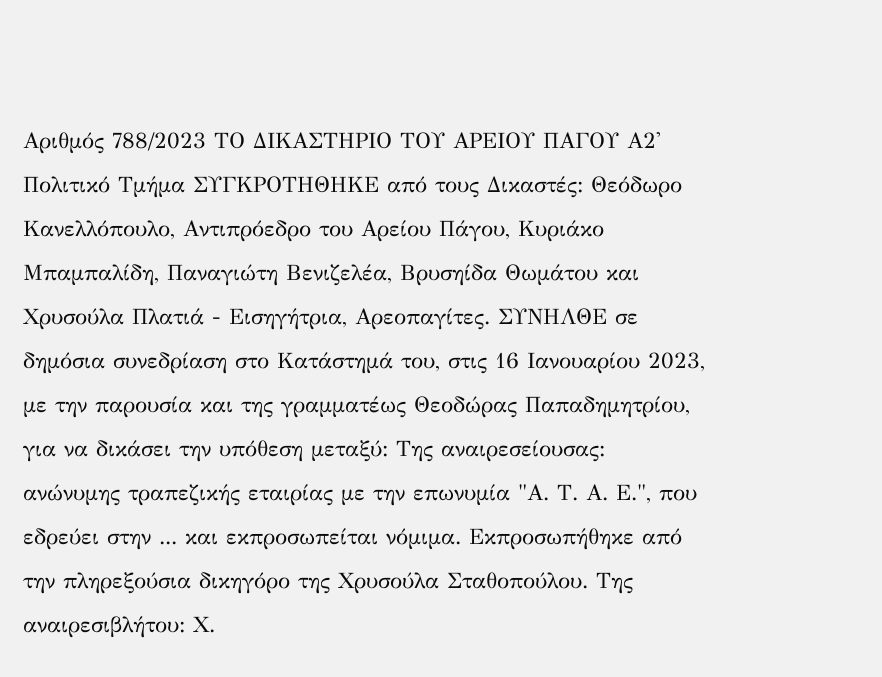Αριθμός 788/2023 ΤΟ ΔΙΚΑΣΤΗΡΙΟ ΤΟΥ ΑΡΕΙΟΥ ΠΑΓΟΥ Α2' Πολιτικό Τμήμα ΣΥΓΚΡΟΤΗΘΗΚΕ από τους Δικαστές: Θεόδωρο Κανελλόπουλο, Αντιπρόεδρο του Αρείου Πάγου, Κυριάκο Μπαμπαλίδη, Παναγιώτη Βενιζελέα, Βρυσηίδα Θωμάτου και Χρυσούλα Πλατιά - Εισηγήτρια, Αρεοπαγίτες. ΣΥΝΗΛΘΕ σε δημόσια συνεδρίαση στο Κατάστημά του, στις 16 Ιανουαρίου 2023, με την παρουσία και της γραμματέως Θεοδώρας Παπαδημητρίου, για να δικάσει την υπόθεση μεταξύ: Της αναιρεσείουσας: ανώνυμης τραπεζικής εταιρίας με την επωνυμία "Α. Τ. Α. Ε.", που εδρεύει στην ... και εκπροσωπείται νόμιμα. Εκπροσωπήθηκε από την πληρεξούσια δικηγόρο της Χρυσούλα Σταθοπούλου. Της αναιρεσιβλήτου: Χ.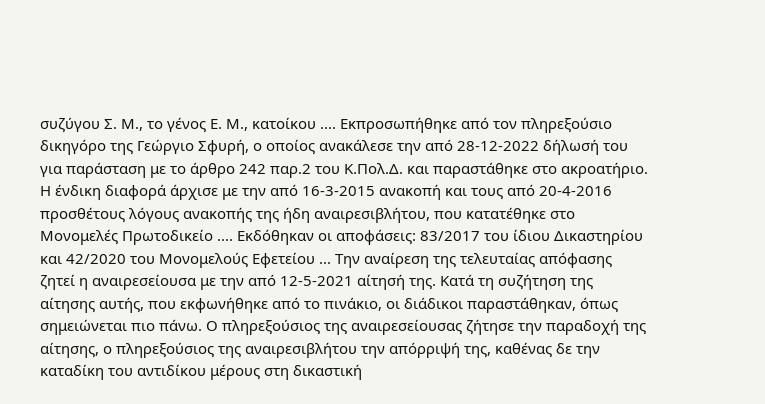συζύγου Σ. Μ., το γένος Ε. Μ., κατοίκου .... Εκπροσωπήθηκε από τον πληρεξούσιο δικηγόρο της Γεώργιο Σφυρή, ο οποίος ανακάλεσε την από 28-12-2022 δήλωσή του για παράσταση με το άρθρο 242 παρ.2 του Κ.Πολ.Δ. και παραστάθηκε στο ακροατήριο. Η ένδικη διαφορά άρχισε με την από 16-3-2015 ανακοπή και τους από 20-4-2016 προσθέτους λόγους ανακοπής της ήδη αναιρεσιβλήτου, που κατατέθηκε στο Μονομελές Πρωτοδικείο .... Εκδόθηκαν οι αποφάσεις: 83/2017 του ίδιου Δικαστηρίου και 42/2020 του Μονομελούς Εφετείου ... Την αναίρεση της τελευταίας απόφασης ζητεί η αναιρεσείουσα με την από 12-5-2021 αίτησή της. Κατά τη συζήτηση της αίτησης αυτής, που εκφωνήθηκε από το πινάκιο, οι διάδικοι παραστάθηκαν, όπως σημειώνεται πιο πάνω. Ο πληρεξούσιος της αναιρεσείουσας ζήτησε την παραδοχή της αίτησης, ο πληρεξούσιος της αναιρεσιβλήτου την απόρριψή της, καθένας δε την καταδίκη του αντιδίκου μέρους στη δικαστική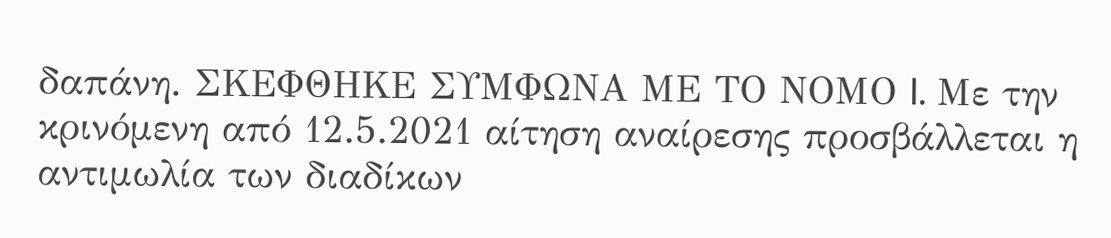δαπάνη. ΣΚΕΦΘΗΚΕ ΣΥΜΦΩΝΑ ΜΕ ΤΟ ΝΟΜΟ I. Με την κρινόμενη από 12.5.2021 αίτηση αναίρεσης προσβάλλεται η αντιμωλία των διαδίκων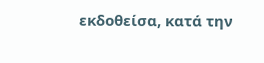εκδοθείσα, κατά την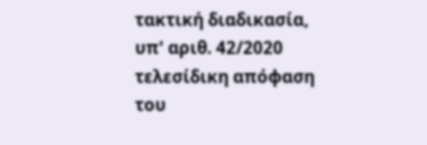τακτική διαδικασία, υπ' αριθ. 42/2020 τελεσίδικη απόφαση του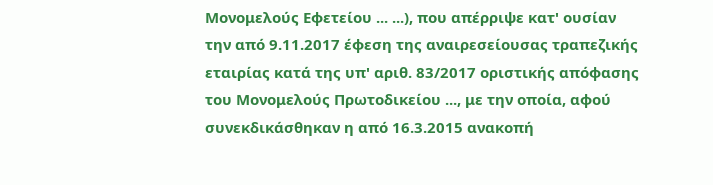Μονομελούς Εφετείου ... ...), που απέρριψε κατ' ουσίαν την από 9.11.2017 έφεση της αναιρεσείουσας τραπεζικής εταιρίας κατά της υπ' αριθ. 83/2017 οριστικής απόφασης του Μονομελούς Πρωτοδικείου ..., με την οποία, αφού συνεκδικάσθηκαν η από 16.3.2015 ανακοπή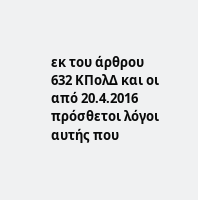εκ του άρθρου 632 ΚΠολΔ και οι από 20.4.2016 πρόσθετοι λόγοι αυτής που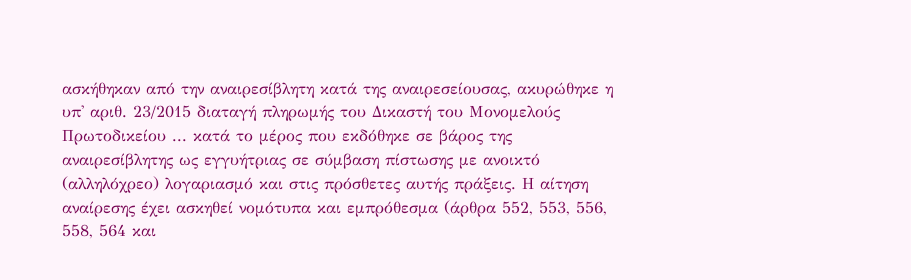ασκήθηκαν από την αναιρεσίβλητη κατά της αναιρεσείουσας, ακυρώθηκε η υπ' αριθ. 23/2015 διαταγή πληρωμής του Δικαστή του Μονομελούς Πρωτοδικείου ... κατά το μέρος που εκδόθηκε σε βάρος της αναιρεσίβλητης ως εγγυήτριας σε σύμβαση πίστωσης με ανοικτό (αλληλόχρεο) λογαριασμό και στις πρόσθετες αυτής πράξεις. Η αίτηση αναίρεσης έχει ασκηθεί νομότυπα και εμπρόθεσμα (άρθρα 552, 553, 556, 558, 564 και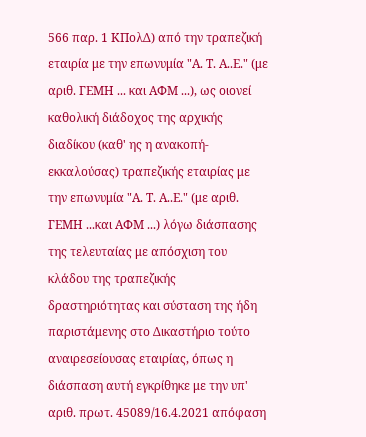566 παρ. 1 ΚΠολΔ) από την τραπεζική εταιρία με την επωνυμία "Α. Τ. Α..Ε." (με αριθ. ΓΕΜΗ ... και ΑΦΜ ...), ως οιονεί καθολική διάδοχος της αρχικής διαδίκου (καθ' ης η ανακοπή-εκκαλούσας) τραπεζικής εταιρίας με την επωνυμία "Α. Τ. Α..Ε." (με αριθ. ΓΕΜΗ ...και ΑΦΜ ...) λόγω διάσπασης της τελευταίας με απόσχιση του κλάδου της τραπεζικής δραστηριότητας και σύσταση της ήδη παριστάμενης στο Δικαστήριο τούτο αναιρεσείουσας εταιρίας, όπως η διάσπαση αυτή εγκρίθηκε με την υπ' αριθ. πρωτ. 45089/16.4.2021 απόφαση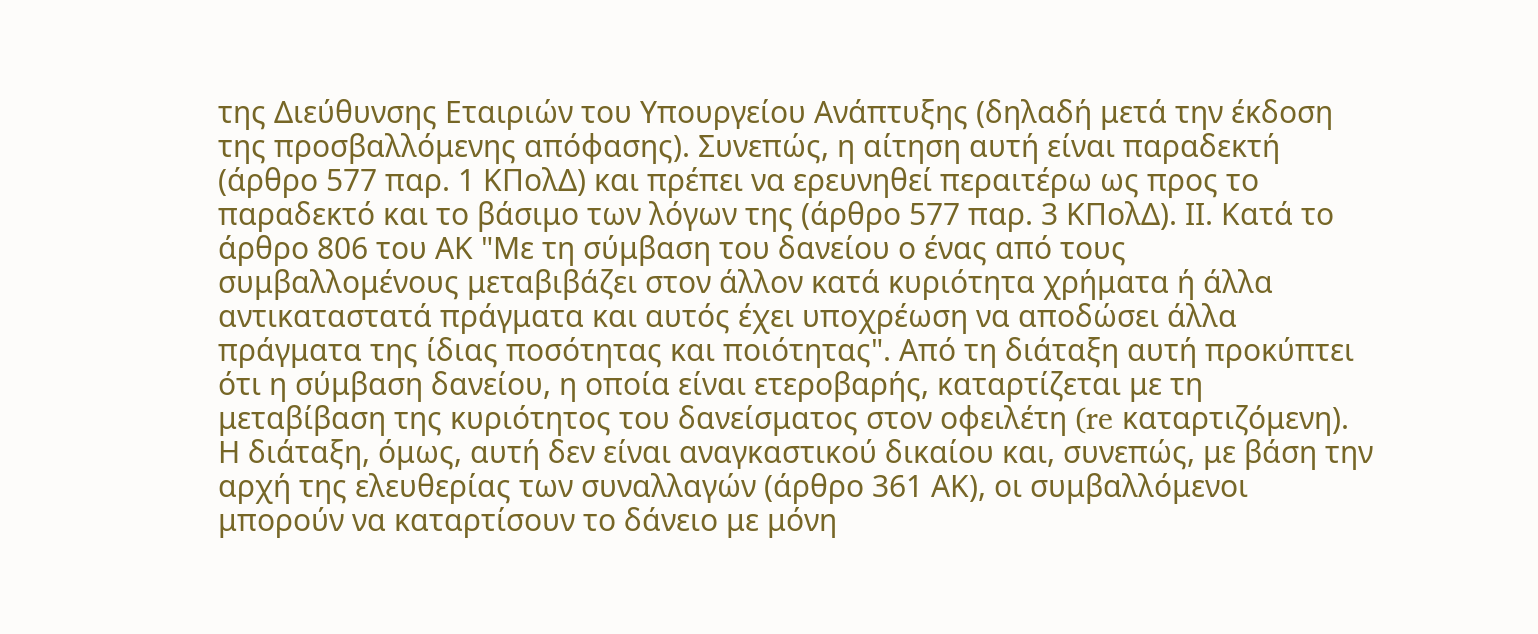της Διεύθυνσης Εταιριών του Υπουργείου Ανάπτυξης (δηλαδή μετά την έκδοση της προσβαλλόμενης απόφασης). Συνεπώς, η αίτηση αυτή είναι παραδεκτή (άρθρο 577 παρ. 1 ΚΠολΔ) και πρέπει να ερευνηθεί περαιτέρω ως προς το παραδεκτό και το βάσιμο των λόγων της (άρθρο 577 παρ. 3 ΚΠολΔ). ΙΙ. Κατά το άρθρο 806 του ΑΚ "Με τη σύμβαση του δανείου ο ένας από τους συμβαλλομένους μεταβιβάζει στον άλλον κατά κυριότητα χρήματα ή άλλα αντικαταστατά πράγματα και αυτός έχει υποχρέωση να αποδώσει άλλα πράγματα της ίδιας ποσότητας και ποιότητας". Από τη διάταξη αυτή προκύπτει ότι η σύμβαση δανείου, η οποία είναι ετεροβαρής, καταρτίζεται με τη μεταβίβαση της κυριότητος του δανείσματος στον οφειλέτη (re καταρτιζόμενη). Η διάταξη, όμως, αυτή δεν είναι αναγκαστικού δικαίου και, συνεπώς, με βάση την αρχή της ελευθερίας των συναλλαγών (άρθρο 361 ΑΚ), οι συμβαλλόμενοι μπορούν να καταρτίσουν το δάνειο με μόνη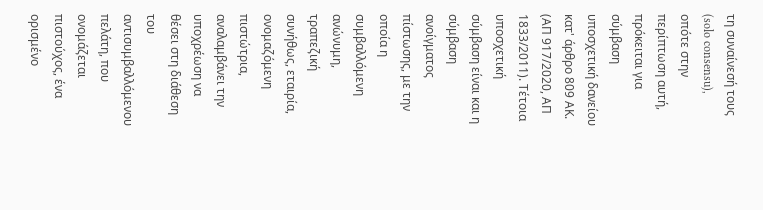τη συναίνεσή τους (solo consensu), οπότε στην περίπτωση αυτή, πρόκειται για σύμβαση υποσχετική δανείου κατ' άρθρο 809 ΑΚ. (ΑΠ 917/2020, ΑΠ 1833/2011). Τέτοια υποσχετική σύμβαση είναι και η σύμβαση ανοίγματος πίστωσης, με την οποία η συμβαλλόμενη ανώνυμη, τραπεζική συνήθως, εταιρία, ονομαζόμενη πιστώτρια, αναλαμβάνει την υποχρέωση να θέσει στη διάθεση του αντισυμβαλλόμενου πελάτη, που ονομάζεται πιστούχος, ένα ορισμένο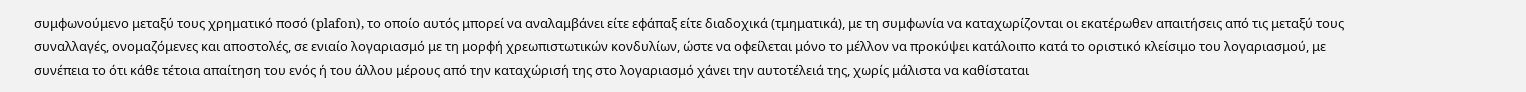συμφωνούμενο μεταξύ τους χρηματικό ποσό (plafon), το οποίο αυτός μπορεί να αναλαμβάνει είτε εφάπαξ είτε διαδοχικά (τμηματικά), με τη συμφωνία να καταχωρίζονται οι εκατέρωθεν απαιτήσεις από τις μεταξύ τους συναλλαγές, ονομαζόμενες και αποστολές, σε ενιαίο λογαριασμό με τη μορφή χρεωπιστωτικών κονδυλίων, ώστε να οφείλεται μόνο το μέλλον να προκύψει κατάλοιπο κατά το οριστικό κλείσιμο του λογαριασμού, με συνέπεια το ότι κάθε τέτοια απαίτηση του ενός ή του άλλου μέρους από την καταχώρισή της στο λογαριασμό χάνει την αυτοτέλειά της, χωρίς μάλιστα να καθίσταται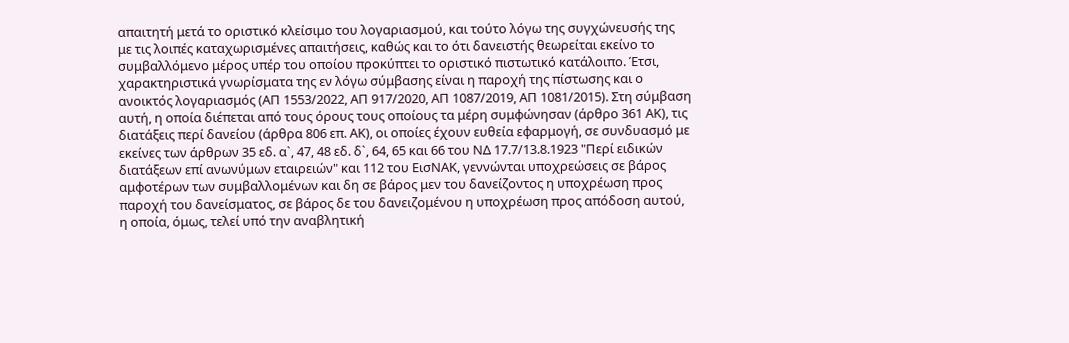απαιτητή μετά το οριστικό κλείσιμο του λογαριασμού, και τούτο λόγω της συγχώνευσής της με τις λοιπές καταχωρισμένες απαιτήσεις, καθώς και το ότι δανειστής θεωρείται εκείνο το συμβαλλόμενο μέρος υπέρ του οποίου προκύπτει το οριστικό πιστωτικό κατάλοιπο. Έτσι, χαρακτηριστικά γνωρίσματα της εν λόγω σύμβασης είναι η παροχή της πίστωσης και ο ανοικτός λογαριασμός (ΑΠ 1553/2022, ΑΠ 917/2020, ΑΠ 1087/2019, ΑΠ 1081/2015). Στη σύμβαση αυτή, η οποία διέπεται από τους όρους τους οποίους τα μέρη συμφώνησαν (άρθρο 361 ΑΚ), τις διατάξεις περί δανείου (άρθρα 806 επ. ΑΚ), οι οποίες έχουν ευθεία εφαρμογή, σε συνδυασμό με εκείνες των άρθρων 35 εδ. α`, 47, 48 εδ. δ`, 64, 65 και 66 του ΝΔ 17.7/13.8.1923 "Περί ειδικών διατάξεων επί ανωνύμων εταιρειών" και 112 του ΕισΝΑΚ, γεννώνται υποχρεώσεις σε βάρος αμφοτέρων των συμβαλλομένων και δη σε βάρος μεν του δανείζοντος η υποχρέωση προς παροχή του δανείσματος, σε βάρος δε του δανειζομένου η υποχρέωση προς απόδοση αυτού, η οποία, όμως, τελεί υπό την αναβλητική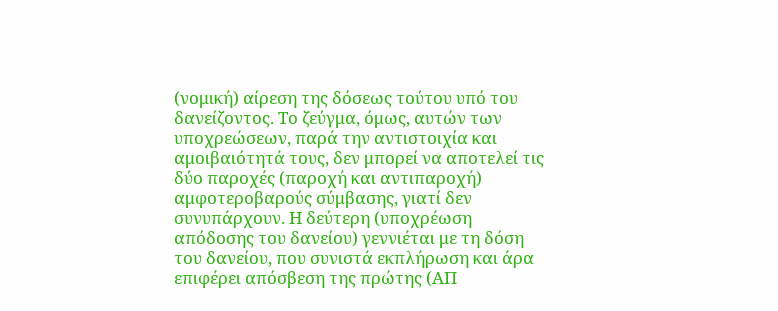(νομική) αίρεση της δόσεως τούτου υπό του δανείζοντος. Το ζεύγμα, όμως, αυτών των υποχρεώσεων, παρά την αντιστοιχία και αμοιβαιότητά τους, δεν μπορεί να αποτελεί τις δύο παροχές (παροχή και αντιπαροχή) αμφοτεροβαρούς σύμβασης, γιατί δεν συνυπάρχουν. Η δεύτερη (υποχρέωση απόδοσης του δανείου) γεννιέται με τη δόση του δανείου, που συνιστά εκπλήρωση και άρα επιφέρει απόσβεση της πρώτης (ΑΠ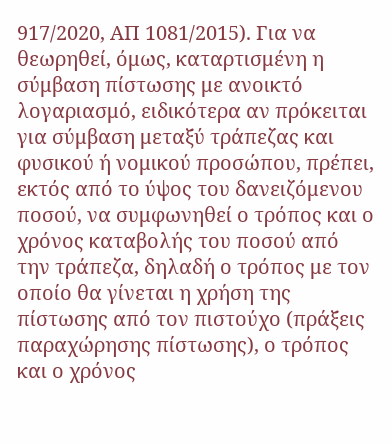917/2020, ΑΠ 1081/2015). Για να θεωρηθεί, όμως, καταρτισμένη η σύμβαση πίστωσης με ανοικτό λογαριασμό, ειδικότερα αν πρόκειται για σύμβαση μεταξύ τράπεζας και φυσικού ή νομικού προσώπου, πρέπει, εκτός από το ύψος του δανειζόμενου ποσού, να συμφωνηθεί ο τρόπος και ο χρόνος καταβολής του ποσού από την τράπεζα, δηλαδή ο τρόπος με τον οποίο θα γίνεται η χρήση της πίστωσης από τον πιστούχο (πράξεις παραχώρησης πίστωσης), ο τρόπος και ο χρόνος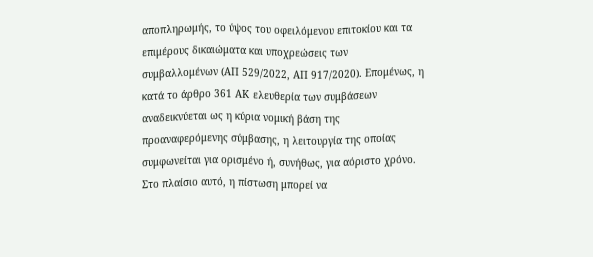αποπληρωμής, το ύψος του οφειλόμενου επιτοκίου και τα επιμέρους δικαιώματα και υποχρεώσεις των συμβαλλομένων (ΑΠ 529/2022, ΑΠ 917/2020). Επομένως, η κατά το άρθρο 361 ΑΚ ελευθερία των συμβάσεων αναδεικνύεται ως η κύρια νομική βάση της προαναφερόμενης σύμβασης, η λειτουργία της οποίας συμφωνείται για ορισμένο ή, συνήθως, για αόριστο χρόνο. Στο πλαίσιο αυτό, η πίστωση μπορεί να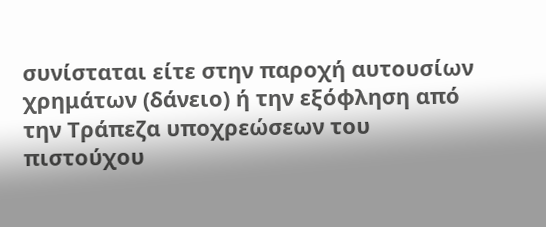συνίσταται είτε στην παροχή αυτουσίων χρημάτων (δάνειο) ή την εξόφληση από την Τράπεζα υποχρεώσεων του πιστούχου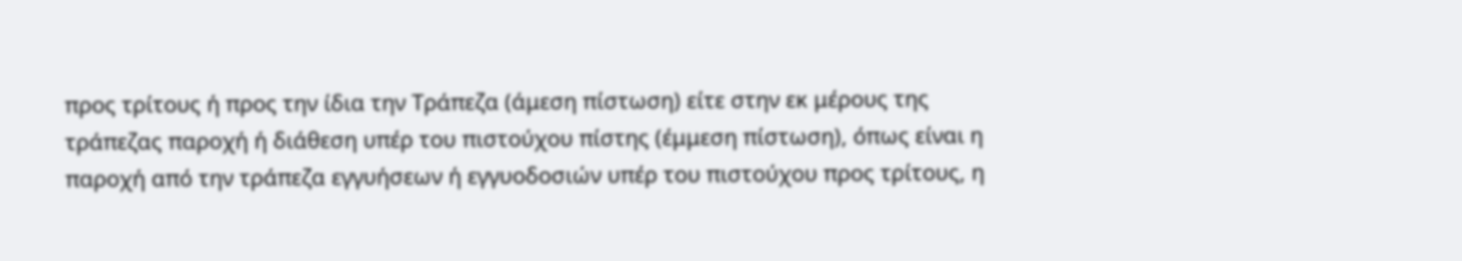προς τρίτους ή προς την ίδια την Τράπεζα (άμεση πίστωση) είτε στην εκ μέρους της τράπεζας παροχή ή διάθεση υπέρ του πιστούχου πίστης (έμμεση πίστωση), όπως είναι η παροχή από την τράπεζα εγγυήσεων ή εγγυοδοσιών υπέρ του πιστούχου προς τρίτους, η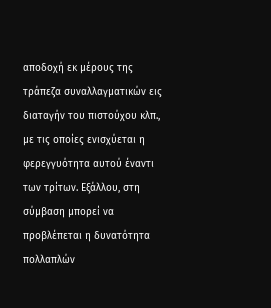αποδοχή εκ μέρους της τράπεζα συναλλαγματικών εις διαταγήν του πιστούχου κλπ., με τις οποίες ενισχύεται η φερεγγυότητα αυτού έναντι των τρίτων. Εξάλλου, στη σύμβαση μπορεί να προβλέπεται η δυνατότητα πολλαπλών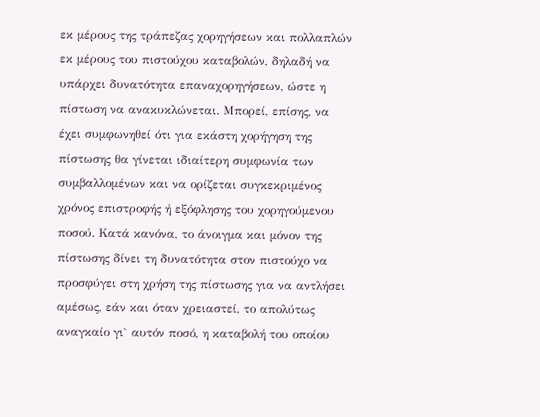εκ μέρους της τράπεζας χορηγήσεων και πολλαπλών εκ μέρους του πιστούχου καταβολών, δηλαδή να υπάρχει δυνατότητα επαναχορηγήσεων, ώστε η πίστωση να ανακυκλώνεται. Μπορεί, επίσης, να έχει συμφωνηθεί ότι για εκάστη χορήγηση της πίστωσης θα γίνεται ιδιαίτερη συμφωνία των συμβαλλομένων και να ορίζεται συγκεκριμένος χρόνος επιστροφής ή εξόφλησης του χορηγούμενου ποσού. Κατά κανόνα, το άνοιγμα και μόνον της πίστωσης δίνει τη δυνατότητα στον πιστούχο να προσφύγει στη χρήση της πίστωσης για να αντλήσει αμέσως, εάν και όταν χρειαστεί, το απολύτως αναγκαίο γι` αυτόν ποσό, η καταβολή του οποίου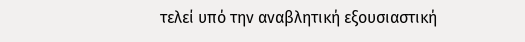τελεί υπό την αναβλητική εξουσιαστική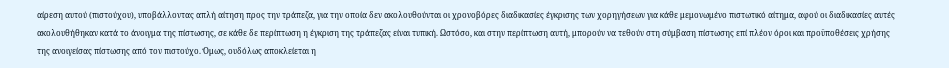αίρεση αυτού (πιστούχου), υποβάλλοντας απλή αίτηση προς την τράπεζα, για την οποία δεν ακολουθούνται οι χρονοβόρες διαδικασίες έγκρισης των χορηγήσεων για κάθε μεμονωμένο πιστωτικό αίτημα, αφού οι διαδικασίες αυτές ακολουθήθηκαν κατά το άνοιγμα της πίστωσης, σε κάθε δε περίπτωση η έγκριση της τράπεζας είναι τυπική. Ωστόσο, και στην περίπτωση αυτή, μπορούν να τεθούν στη σύμβαση πίστωσης επί πλέον όροι και προϋποθέσεις χρήσης της ανοιγείσας πίστωσης από τον πιστούχο. Όμως, ουδόλως αποκλείεται η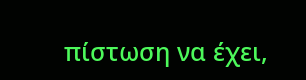πίστωση να έχει,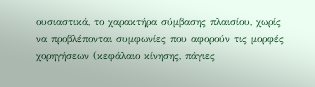ουσιαστικά, το χαρακτήρα σύμβασης πλαισίου, χωρίς να προβλέπονται συμφωνίες που αφορούν τις μορφές χορηγήσεων (κεφάλαιο κίνησης, πάγιες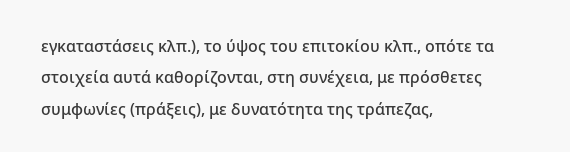εγκαταστάσεις κλπ.), το ύψος του επιτοκίου κλπ., οπότε τα στοιχεία αυτά καθορίζονται, στη συνέχεια, με πρόσθετες συμφωνίες (πράξεις), με δυνατότητα της τράπεζας,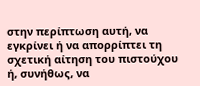στην περίπτωση αυτή, να εγκρίνει ή να απορρίπτει τη σχετική αίτηση του πιστούχου ή, συνήθως, να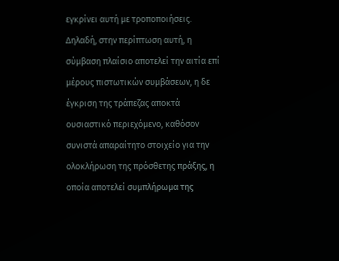εγκρίνει αυτή με τροποποιήσεις. Δηλαδή, στην περίπτωση αυτή, η σύμβαση πλαίσιο αποτελεί την αιτία επί μέρους πιστωτικών συμβάσεων, η δε έγκριση της τράπεζας αποκτά ουσιαστικό περιεχόμενο, καθόσον συνιστά απαραίτητο στοιχείο για την ολοκλήρωση της πρόσθετης πράξης, η οποία αποτελεί συμπλήρωμα της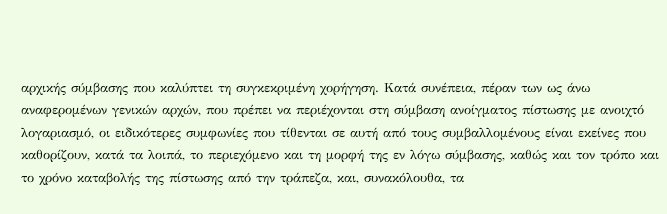αρχικής σύμβασης που καλύπτει τη συγκεκριμένη χορήγηση. Κατά συνέπεια, πέραν των ως άνω αναφερομένων γενικών αρχών, που πρέπει να περιέχονται στη σύμβαση ανοίγματος πίστωσης με ανοιχτό λογαριασμό, οι ειδικότερες συμφωνίες που τίθενται σε αυτή από τους συμβαλλομένους είναι εκείνες που καθορίζουν, κατά τα λοιπά, το περιεχόμενο και τη μορφή της εν λόγω σύμβασης, καθώς και τον τρόπο και το χρόνο καταβολής της πίστωσης από την τράπεζα, και, συνακόλουθα, τα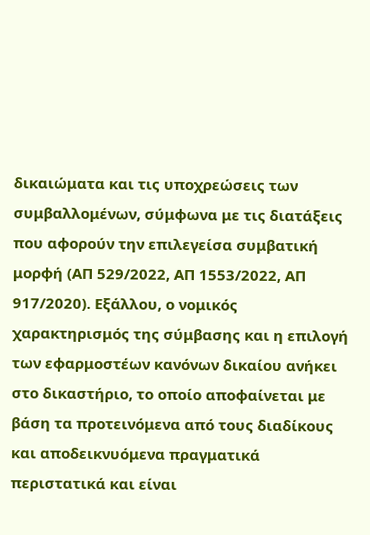δικαιώματα και τις υποχρεώσεις των συμβαλλομένων, σύμφωνα με τις διατάξεις που αφορούν την επιλεγείσα συμβατική μορφή (ΑΠ 529/2022, ΑΠ 1553/2022, ΑΠ 917/2020). Εξάλλου, ο νομικός χαρακτηρισμός της σύμβασης και η επιλογή των εφαρμοστέων κανόνων δικαίου ανήκει στο δικαστήριο, το οποίο αποφαίνεται με βάση τα προτεινόμενα από τους διαδίκους και αποδεικνυόμενα πραγματικά περιστατικά και είναι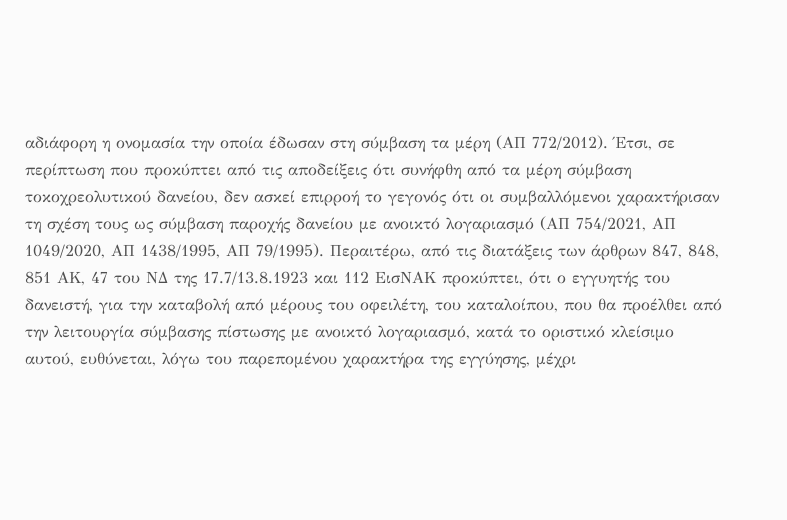αδιάφορη η ονομασία την οποία έδωσαν στη σύμβαση τα μέρη (ΑΠ 772/2012). Έτσι, σε περίπτωση που προκύπτει από τις αποδείξεις ότι συνήφθη από τα μέρη σύμβαση τοκοχρεολυτικού δανείου, δεν ασκεί επιρροή το γεγονός ότι οι συμβαλλόμενοι χαρακτήρισαν τη σχέση τους ως σύμβαση παροχής δανείου με ανοικτό λογαριασμό (ΑΠ 754/2021, ΑΠ 1049/2020, ΑΠ 1438/1995, ΑΠ 79/1995). Περαιτέρω, από τις διατάξεις των άρθρων 847, 848, 851 ΑΚ, 47 του ΝΔ της 17.7/13.8.1923 και 112 ΕισΝΑΚ προκύπτει, ότι ο εγγυητής του δανειστή, για την καταβολή από μέρους του οφειλέτη, του καταλοίπου, που θα προέλθει από την λειτουργία σύμβασης πίστωσης με ανοικτό λογαριασμό, κατά το οριστικό κλείσιμο αυτού, ευθύνεται, λόγω του παρεπομένου χαρακτήρα της εγγύησης, μέχρι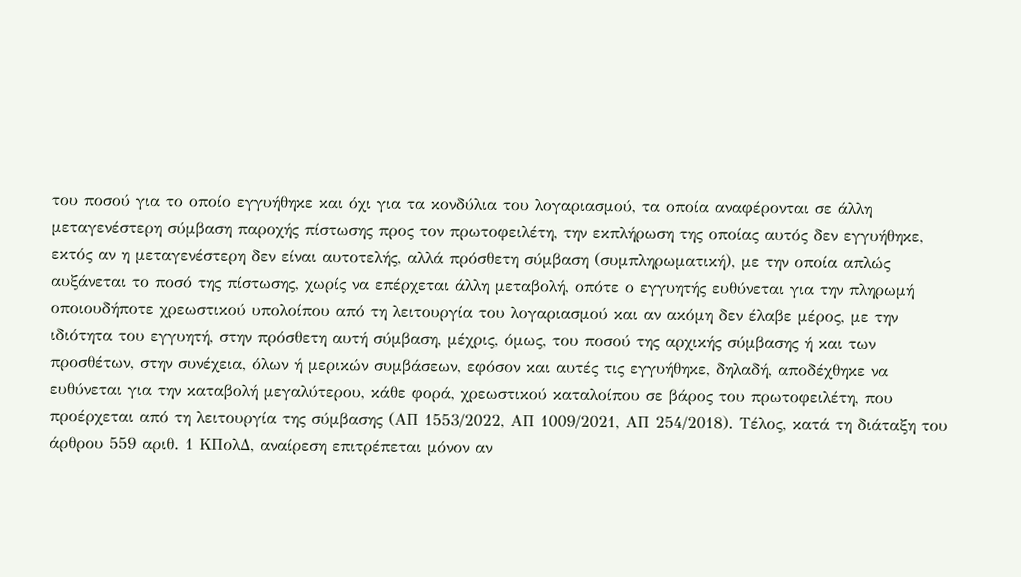του ποσού για το οποίο εγγυήθηκε και όχι για τα κονδύλια του λογαριασμού, τα οποία αναφέρονται σε άλλη μεταγενέστερη σύμβαση παροχής πίστωσης προς τον πρωτοφειλέτη, την εκπλήρωση της οποίας αυτός δεν εγγυήθηκε, εκτός αν η μεταγενέστερη δεν είναι αυτοτελής, αλλά πρόσθετη σύμβαση (συμπληρωματική), με την οποία απλώς αυξάνεται το ποσό της πίστωσης, χωρίς να επέρχεται άλλη μεταβολή, οπότε ο εγγυητής ευθύνεται για την πληρωμή οποιουδήποτε χρεωστικού υπολοίπου από τη λειτουργία του λογαριασμού και αν ακόμη δεν έλαβε μέρος, με την ιδιότητα του εγγυητή, στην πρόσθετη αυτή σύμβαση, μέχρις, όμως, του ποσού της αρχικής σύμβασης ή και των προσθέτων, στην συνέχεια, όλων ή μερικών συμβάσεων, εφόσον και αυτές τις εγγυήθηκε, δηλαδή, αποδέχθηκε να ευθύνεται για την καταβολή μεγαλύτερου, κάθε φορά, χρεωστικού καταλοίπου σε βάρος του πρωτοφειλέτη, που προέρχεται από τη λειτουργία της σύμβασης (ΑΠ 1553/2022, ΑΠ 1009/2021, ΑΠ 254/2018). Τέλος, κατά τη διάταξη του άρθρου 559 αριθ. 1 ΚΠολΔ, αναίρεση επιτρέπεται μόνον αν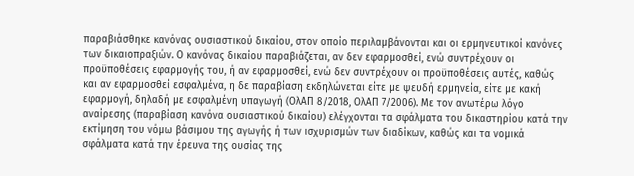παραβιάσθηκε κανόνας ουσιαστικού δικαίου, στον οποίο περιλαμβάνονται και οι ερμηνευτικοί κανόνες των δικαιοπραξιών. Ο κανόνας δικαίου παραβιάζεται, αν δεν εφαρμοσθεί, ενώ συντρέχουν οι προϋποθέσεις εφαρμογής του, ή αν εφαρμοσθεί, ενώ δεν συντρέχουν οι προϋποθέσεις αυτές, καθώς και αν εφαρμοσθεί εσφαλμένα, η δε παραβίαση εκδηλώνεται είτε με ψευδή ερμηνεία, είτε με κακή εφαρμογή, δηλαδή με εσφαλμένη υπαγωγή (ΟλΑΠ 8/2018, ΟλΑΠ 7/2006). Με τον ανωτέρω λόγο αναίρεσης (παραβίαση κανόνα ουσιαστικού δικαίου) ελέγχονται τα σφάλματα του δικαστηρίου κατά την εκτίμηση του νόμω βάσιμου της αγωγής ή των ισχυρισμών των διαδίκων, καθώς και τα νομικά σφάλματα κατά την έρευνα της ουσίας της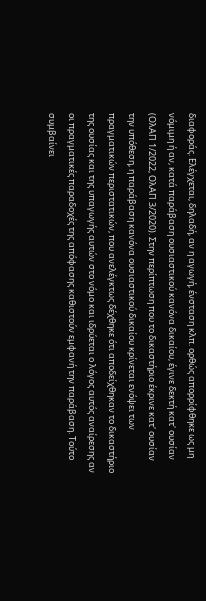διαφοράς. Ελέγχεται, δηλαδή, αν η αγωγή, ένσταση κλπ. ορθώς απορρίφθηκε ως μη νόμιμη ή αν, κατά παράβαση ουσιαστικού κανόνα δικαίου, έγινε δεκτή κατ' ουσίαν (ΟλΑΠ 1/2022, ΟλΑΠ 3/2020). Στην περίπτωση που το δικαστήριο έκρινε κατ' ουσίαν την υπόθεση, η παράβαση κανόνα ουσιαστικού δικαίου κρίνεται ενόψει των πραγματικών περιστατικών, που ανελέγκτως δέχθηκε ότι αποδείχθηκαν το δικαστήριο της ουσίας και της υπαγωγής αυτών στο νόμο και ιδρύεται ο λόγος αυτός αναίρεσης αν οι πραγματικές παραδοχές της απόφασης καθιστούν εμφανή την παράβαση. Τούτο συμβαίνει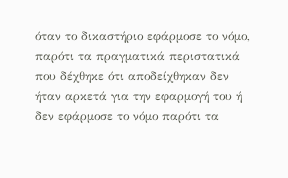όταν το δικαστήριο εφάρμοσε το νόμο, παρότι τα πραγματικά περιστατικά που δέχθηκε ότι αποδείχθηκαν δεν ήταν αρκετά για την εφαρμογή του ή δεν εφάρμοσε το νόμο παρότι τα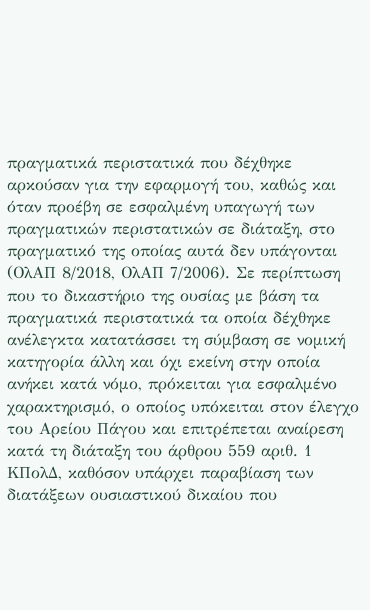πραγματικά περιστατικά που δέχθηκε αρκούσαν για την εφαρμογή του, καθώς και όταν προέβη σε εσφαλμένη υπαγωγή των πραγματικών περιστατικών σε διάταξη, στο πραγματικό της οποίας αυτά δεν υπάγονται (ΟλΑΠ 8/2018, ΟλΑΠ 7/2006). Σε περίπτωση που το δικαστήριο της ουσίας με βάση τα πραγματικά περιστατικά τα οποία δέχθηκε ανέλεγκτα κατατάσσει τη σύμβαση σε νομική κατηγορία άλλη και όχι εκείνη στην οποία ανήκει κατά νόμο, πρόκειται για εσφαλμένο χαρακτηρισμό, ο οποίος υπόκειται στον έλεγχο του Αρείου Πάγου και επιτρέπεται αναίρεση κατά τη διάταξη του άρθρου 559 αριθ. 1 ΚΠολΔ, καθόσον υπάρχει παραβίαση των διατάξεων ουσιαστικού δικαίου που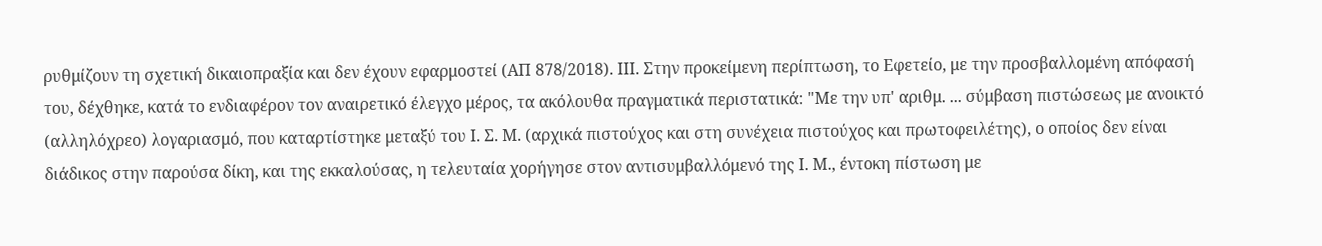ρυθμίζουν τη σχετική δικαιοπραξία και δεν έχουν εφαρμοστεί (ΑΠ 878/2018). ΙΙΙ. Στην προκείμενη περίπτωση, το Εφετείο, με την προσβαλλομένη απόφασή του, δέχθηκε, κατά το ενδιαφέρον τον αναιρετικό έλεγχο μέρος, τα ακόλουθα πραγματικά περιστατικά: "Με την υπ' αριθμ. ... σύμβαση πιστώσεως με ανοικτό (αλληλόχρεο) λογαριασμό, που καταρτίστηκε μεταξύ του Ι. Σ. Μ. (αρχικά πιστούχος και στη συνέχεια πιστούχος και πρωτοφειλέτης), ο οποίος δεν είναι διάδικος στην παρούσα δίκη, και της εκκαλούσας, η τελευταία χορήγησε στον αντισυμβαλλόμενό της Ι. Μ., έντοκη πίστωση με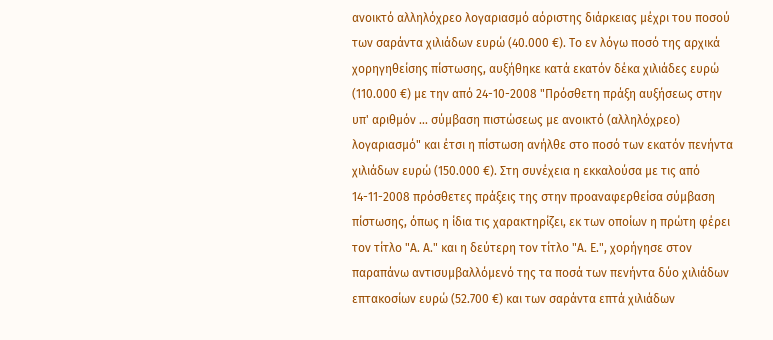ανοικτό αλληλόχρεο λογαριασμό αόριστης διάρκειας μέχρι του ποσού των σαράντα χιλιάδων ευρώ (40.000 €). Το εν λόγω ποσό της αρχικά χορηγηθείσης πίστωσης, αυξήθηκε κατά εκατόν δέκα χιλιάδες ευρώ (110.000 €) με την από 24-10-2008 "Πρόσθετη πράξη αυξήσεως στην υπ' αριθμόν ... σύμβαση πιστώσεως με ανοικτό (αλληλόχρεο) λογαριασμό" και έτσι η πίστωση ανήλθε στο ποσό των εκατόν πενήντα χιλιάδων ευρώ (150.000 €). Στη συνέχεια η εκκαλούσα με τις από 14-11-2008 πρόσθετες πράξεις της στην προαναφερθείσα σύμβαση πίστωσης, όπως η ίδια τις χαρακτηρίζει, εκ των οποίων η πρώτη φέρει τον τίτλο "Α. Α." και η δεύτερη τον τίτλο "Α. Ε.", χορήγησε στον παραπάνω αντισυμβαλλόμενό της τα ποσά των πενήντα δύο χιλιάδων επτακοσίων ευρώ (52.700 €) και των σαράντα επτά χιλιάδων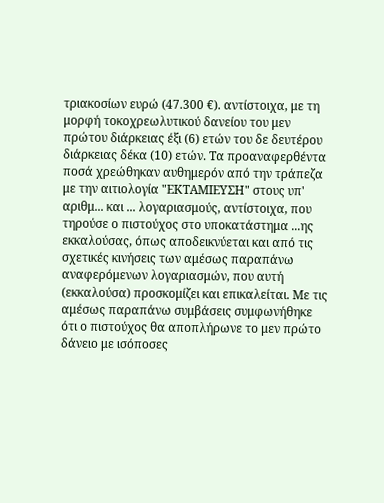τριακοσίων ευρώ (47.300 €). αντίστοιχα, με τη μορφή τοκοχρεωλυτικού δανείου του μεν πρώτου διάρκειας έξι (6) ετών του δε δευτέρου διάρκειας δέκα (10) ετών. Τα προαναφερθέντα ποσά χρεώθηκαν αυθημερόν από την τράπεζα με την αιτιολογία "ΕΚΤΑΜΙΕΥΣΗ" στους υπ' αριθμ... και ... λογαριασμούς, αντίστοιχα, που τηρούσε ο πιστούχος στο υποκατάστημα ...ης εκκαλούσας, όπως αποδεικνύεται και από τις σχετικές κινήσεις των αμέσως παραπάνω αναφερόμενων λογαριασμών, που αυτή (εκκαλούσα) προσκομίζει και επικαλείται. Με τις αμέσως παραπάνω συμβάσεις συμφωνήθηκε ότι ο πιστούχος θα αποπλήρωνε το μεν πρώτο δάνειο με ισόποσες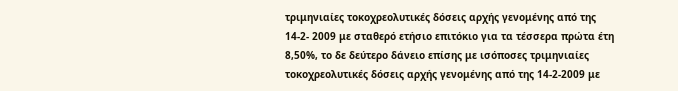τριμηνιαίες τοκοχρεολυτικές δόσεις αρχής γενομένης από της 14-2- 2009 με σταθερό ετήσιο επιτόκιο για τα τέσσερα πρώτα έτη 8,50%, το δε δεύτερο δάνειο επίσης με ισόποσες τριμηνιαίες τοκοχρεολυτικές δόσεις αρχής γενομένης από της 14-2-2009 με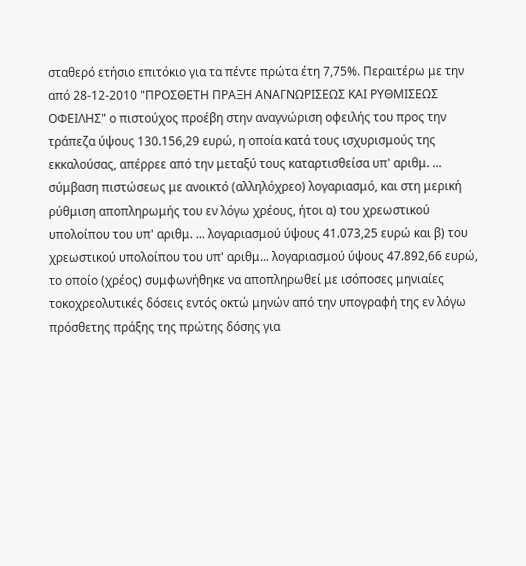σταθερό ετήσιο επιτόκιο για τα πέντε πρώτα έτη 7,75%. Περαιτέρω με την από 28-12-2010 "ΠΡΟΣΘΕΤΗ ΠΡΑΞΗ ΑΝΑΓΝΩΡΙΣΕΩΣ ΚΑΙ ΡΥΘΜΙΣΕΩΣ ΟΦΕΙΛΗΣ" ο πιστούχος προέβη στην αναγνώριση οφειλής του προς την τράπεζα ύψους 130.156,29 ευρώ, η οποία κατά τους ισχυρισμούς της εκκαλούσας, απέρρεε από την μεταξύ τους καταρτισθείσα υπ' αριθμ. ... σύμβαση πιστώσεως με ανοικτό (αλληλόχρεο) λογαριασμό, και στη μερική ρύθμιση αποπληρωμής του εν λόγω χρέους, ήτοι α) του χρεωστικού υπολοίπου του υπ' αριθμ. ... λογαριασμού ύψους 41.073,25 ευρώ και β) του χρεωστικού υπολοίπου του υπ' αριθμ... λογαριασμού ύψους 47.892,66 ευρώ, το οποίο (χρέος) συμφωνήθηκε να αποπληρωθεί με ισόποσες μηνιαίες τοκοχρεολυτικές δόσεις εντός οκτώ μηνών από την υπογραφή της εν λόγω πρόσθετης πράξης της πρώτης δόσης για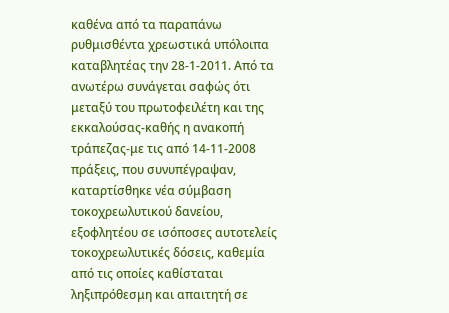καθένα από τα παραπάνω ρυθμισθέντα χρεωστικά υπόλοιπα καταβλητέας την 28-1-2011. Από τα ανωτέρω συνάγεται σαφώς ότι μεταξύ του πρωτοφειλέτη και της εκκαλούσας-καθής η ανακοπή τράπεζας-με τις από 14-11-2008 πράξεις, που συνυπέγραψαν, καταρτίσθηκε νέα σύμβαση τοκοχρεωλυτικού δανείου, εξοφλητέου σε ισόποσες αυτοτελείς τοκοχρεωλυτικές δόσεις, καθεμία από τις οποίες καθίσταται ληξιπρόθεσμη και απαιτητή σε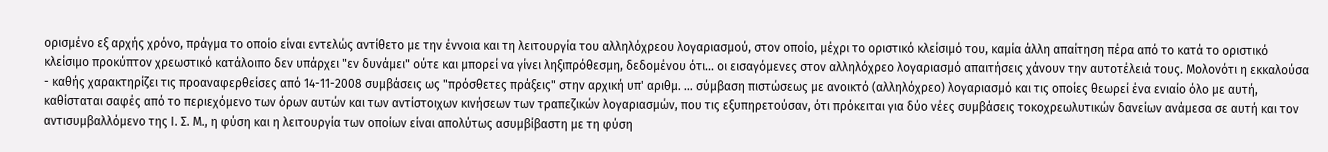ορισμένο εξ αρχής χρόνο, πράγμα το οποίο είναι εντελώς αντίθετο με την έννοια και τη λειτουργία του αλληλόχρεου λογαριασμού, στον οποίο, μέχρι το οριστικό κλείσιμό του, καμία άλλη απαίτηση πέρα από το κατά το οριστικό κλείσιμο προκύπτον χρεωστικό κατάλοιπο δεν υπάρχει "εν δυνάμει" ούτε και μπορεί να γίνει ληξιπρόθεσμη, δεδομένου ότι... οι εισαγόμενες στον αλληλόχρεο λογαριασμό απαιτήσεις χάνουν την αυτοτέλειά τους. Μολονότι η εκκαλούσα - καθής χαρακτηρίζει τις προαναφερθείσες από 14-11-2008 συμβάσεις ως "πρόσθετες πράξεις" στην αρχική υπ' αριθμ. ... σύμβαση πιστώσεως με ανοικτό (αλληλόχρεο) λογαριασμό και τις οποίες θεωρεί ένα ενιαίο όλο με αυτή, καθίσταται σαφές από το περιεχόμενο των όρων αυτών και των αντίστοιχων κινήσεων των τραπεζικών λογαριασμών, που τις εξυπηρετούσαν, ότι πρόκειται για δύο νέες συμβάσεις τοκοχρεωλυτικών δανείων ανάμεσα σε αυτή και τον αντισυμβαλλόμενο της Ι. Σ. Μ., η φύση και η λειτουργία των οποίων είναι απολύτως ασυμβίβαστη με τη φύση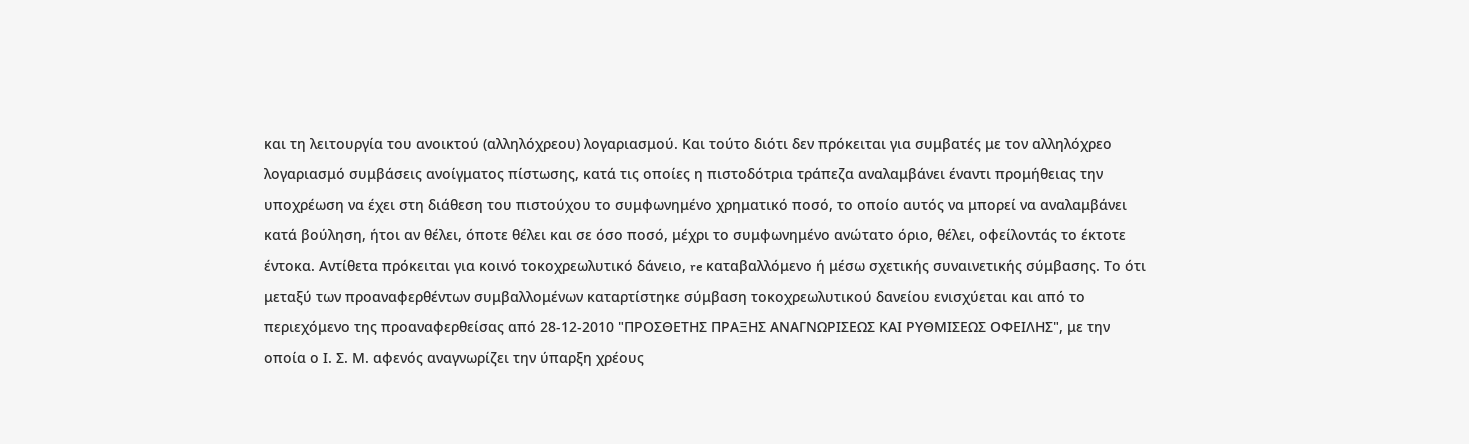και τη λειτουργία του ανοικτού (αλληλόχρεου) λογαριασμού. Και τούτο διότι δεν πρόκειται για συμβατές με τον αλληλόχρεο λογαριασμό συμβάσεις ανοίγματος πίστωσης, κατά τις οποίες η πιστοδότρια τράπεζα αναλαμβάνει έναντι προμήθειας την υποχρέωση να έχει στη διάθεση του πιστούχου το συμφωνημένο χρηματικό ποσό, το οποίο αυτός να μπορεί να αναλαμβάνει κατά βούληση, ήτοι αν θέλει, όποτε θέλει και σε όσο ποσό, μέχρι το συμφωνημένο ανώτατο όριο, θέλει, οφείλοντάς το έκτοτε έντοκα. Αντίθετα πρόκειται για κοινό τοκοχρεωλυτικό δάνειο, re καταβαλλόμενο ή μέσω σχετικής συναινετικής σύμβασης. Το ότι μεταξύ των προαναφερθέντων συμβαλλομένων καταρτίστηκε σύμβαση τοκοχρεωλυτικού δανείου ενισχύεται και από το περιεχόμενο της προαναφερθείσας από 28-12-2010 "ΠΡΟΣΘΕΤΗΣ ΠΡΑΞΗΣ ΑΝΑΓΝΩΡΙΣΕΩΣ ΚΑΙ ΡΥΘΜΙΣΕΩΣ ΟΦΕΙΛΗΣ", με την οποία ο Ι. Σ. Μ. αφενός αναγνωρίζει την ύπαρξη χρέους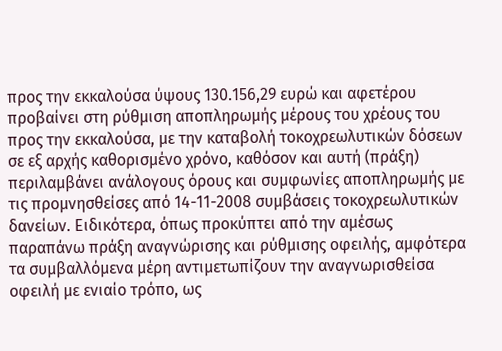προς την εκκαλούσα ύψους 130.156,29 ευρώ και αφετέρου προβαίνει στη ρύθμιση αποπληρωμής μέρους του χρέους του προς την εκκαλούσα, με την καταβολή τοκοχρεωλυτικών δόσεων σε εξ αρχής καθορισμένο χρόνο, καθόσον και αυτή (πράξη) περιλαμβάνει ανάλογους όρους και συμφωνίες αποπληρωμής με τις προμνησθείσες από 14-11-2008 συμβάσεις τοκοχρεωλυτικών δανείων. Ειδικότερα, όπως προκύπτει από την αμέσως παραπάνω πράξη αναγνώρισης και ρύθμισης οφειλής, αμφότερα τα συμβαλλόμενα μέρη αντιμετωπίζουν την αναγνωρισθείσα οφειλή με ενιαίο τρόπο, ως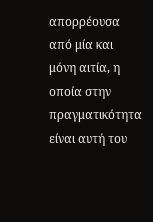απορρέουσα από μία και μόνη αιτία, η οποία στην πραγματικότητα είναι αυτή του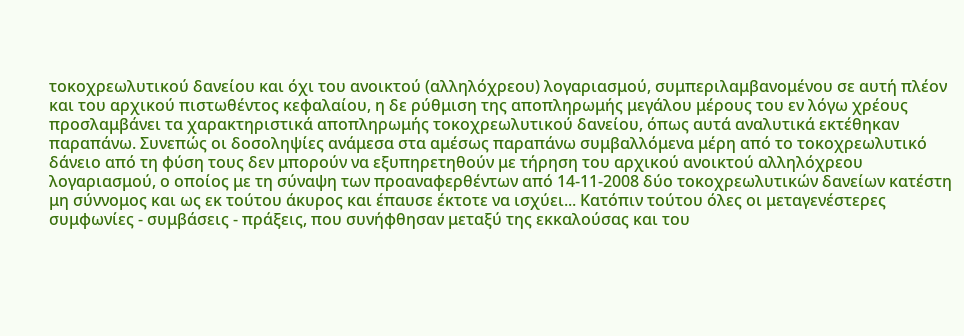τοκοχρεωλυτικού δανείου και όχι του ανοικτού (αλληλόχρεου) λογαριασμού, συμπεριλαμβανομένου σε αυτή πλέον και του αρχικού πιστωθέντος κεφαλαίου, η δε ρύθμιση της αποπληρωμής μεγάλου μέρους του εν λόγω χρέους προσλαμβάνει τα χαρακτηριστικά αποπληρωμής τοκοχρεωλυτικού δανείου, όπως αυτά αναλυτικά εκτέθηκαν παραπάνω. Συνεπώς οι δοσοληψίες ανάμεσα στα αμέσως παραπάνω συμβαλλόμενα μέρη από το τοκοχρεωλυτικό δάνειο από τη φύση τους δεν μπορούν να εξυπηρετηθούν με τήρηση του αρχικού ανοικτού αλληλόχρεου λογαριασμού, ο οποίος με τη σύναψη των προαναφερθέντων από 14-11-2008 δύο τοκοχρεωλυτικών δανείων κατέστη μη σύννομος και ως εκ τούτου άκυρος και έπαυσε έκτοτε να ισχύει... Κατόπιν τούτου όλες οι μεταγενέστερες συμφωνίες - συμβάσεις - πράξεις, που συνήφθησαν μεταξύ της εκκαλούσας και του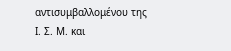αντισυμβαλλομένου της Ι. Σ. Μ. και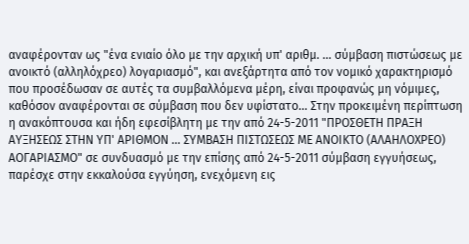αναφέρονταν ως "ένα ενιαίο όλο με την αρχική υπ' αριθμ. ... σύμβαση πιστώσεως με ανοικτό (αλληλόχρεο) λογαριασμό", και ανεξάρτητα από τον νομικό χαρακτηρισμό που προσέδωσαν σε αυτές τα συμβαλλόμενα μέρη, είναι προφανώς μη νόμιμες, καθόσον αναφέρονται σε σύμβαση που δεν υφίστατο... Στην προκειμένη περίπτωση η ανακόπτουσα και ήδη εφεσίβλητη με την από 24-5-2011 "ΠΡΟΣΘΕΤΗ ΠΡΑΞΗ ΑΥΞΗΣΕΩΣ ΣΤΗΝ ΥΠ' ΑΡΙΘΜΟΝ ... ΣΥΜΒΑΣΗ ΠΙΣΤΩΣΕΩΣ ΜΕ ΑΝΟΙΚΤΟ (ΑΛΑΗΛΟΧΡΕΟ) ΑΟΓΑΡΙΑΣΜΟ" σε συνδυασμό με την επίσης από 24-5-2011 σύμβαση εγγυήσεως, παρέσχε στην εκκαλούσα εγγύηση, ενεχόμενη εις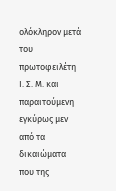ολόκληρον μετά του πρωτοφειλέτη Ι. Σ. Μ. και παραιτούμενη εγκύρως μεν από τα δικαιώματα που της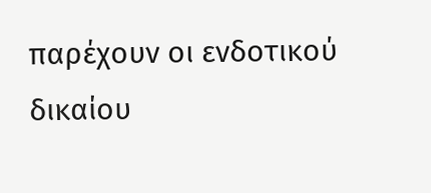παρέχουν οι ενδοτικού δικαίου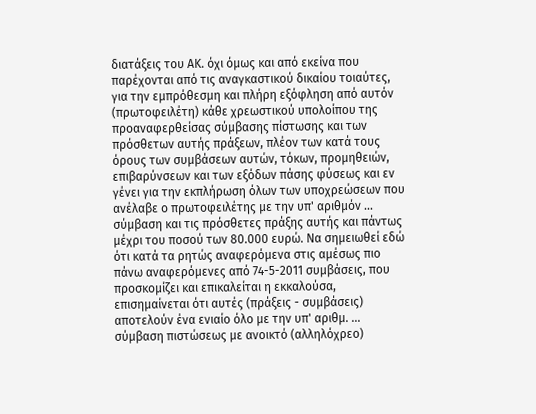διατάξεις του ΑΚ. όχι όμως και από εκείνα που παρέχονται από τις αναγκαστικού δικαίου τοιαύτες, για την εμπρόθεσμη και πλήρη εξόφληση από αυτόν (πρωτοφειλέτη) κάθε χρεωστικού υπολοίπου της προαναφερθείσας σύμβασης πίστωσης και των πρόσθετων αυτής πράξεων, πλέον των κατά τους όρους των συμβάσεων αυτών, τόκων, προμηθειών, επιβαρύνσεων και των εξόδων πάσης φύσεως και εν γένει για την εκπλήρωση όλων των υποχρεώσεων που ανέλαβε ο πρωτοφειλέτης με την υπ' αριθμόν ... σύμβαση και τις πρόσθετες πράξης αυτής και πάντως μέχρι του ποσού των 80.000 ευρώ. Να σημειωθεί εδώ ότι κατά τα ρητώς αναφερόμενα στις αμέσως πιο πάνω αναφερόμενες από 74-5-2011 συμβάσεις, που προσκομίζει και επικαλείται η εκκαλούσα, επισημαίνεται ότι αυτές (πράξεις - συμβάσεις) αποτελούν ένα ενιαίο όλο με την υπ' αριθμ. ... σύμβαση πιστώσεως με ανοικτό (αλληλόχρεο)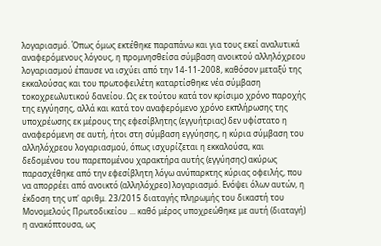λογαριασμό. Όπως όμως εκτέθηκε παραπάνω και για τους εκεί αναλυτικά αναφερόμενους λόγους, η προμνησθείσα σύμβαση ανοικτού αλληλόχρεου λογαριασμού έπαυσε να ισχύει από την 14-11-2008, καθόσον μεταξύ της εκκαλούσας και του πρωτοφειλέτη καταρτίσθηκε νέα σύμβαση τοκοχρεωλυτικού δανείου. Ως εκ τούτου κατά τον κρίσιμο χρόνο παροχής της εγγύησης, αλλά και κατά τον αναφερόμενο χρόνο εκπλήρωσης της υποχρέωσης εκ μέρους της εφεσίβλητης (εγγυήτριας) δεν υφίστατο η αναφερόμενη σε αυτή, ήτοι στη σύμβαση εγγύησης, η κύρια σύμβαση του αλληλόχρεου λογαριασμού, όπως ισχυρίζεται η εκκαλούσα, και δεδομένου του παρεπομένου χαρακτήρα αυτής (εγγύησης) ακύρως παρασχέθηκε από την εφεσίβλητη λόγω ανύπαρκτης κύριας οφειλής, που να απορρέει από ανοικτό (αλληλόχρεο) λογαριασμό. Ενόψει όλων αυτών, η έκδοση της υπ' αριθμ. 23/2015 διαταγής πληρωμής του δικαστή του Μονομελούς Πρωτοδικείου ... καθό μέρος υποχρεώθηκε με αυτή (διαταγή) η ανακόπτουσα, ως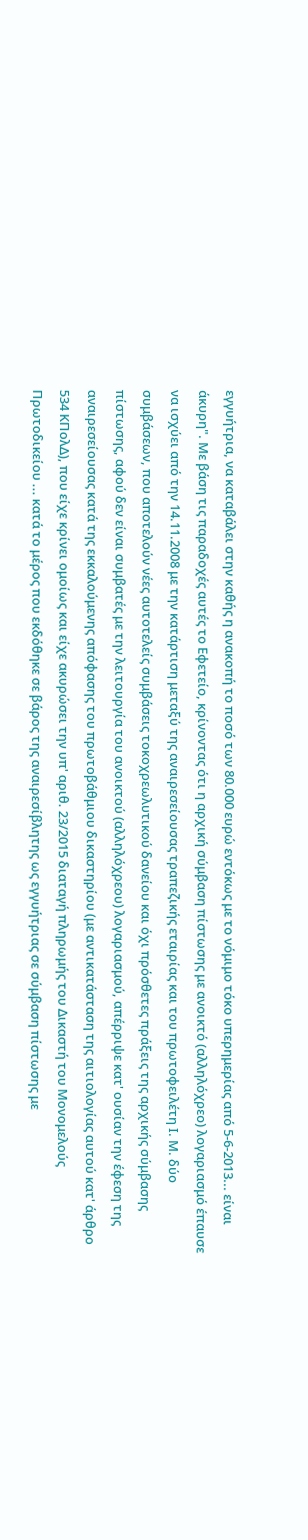εγγυήτρια, να καταβάλει στην καθής η ανακοπή το ποσό των 80.000 ευρώ εντόκως με το νόμιμο τόκο υπερημερίας από 5-6-2013... είναι άκυρη". Με βάση τις παραδοχές αυτές το Εφετείο, κρίνοντας ότι η αρχική σύμβαση πίστωσης με ανοικτό (αλληλόχρεο) λογαριασμό έπαυσε να ισχύει από την 14.11.2008 με την κατάρτιση μεταξύ της αναιρεσείουσας τραπεζικής εταιρίας και του πρωτοφειλέτη Ι. Μ. δύο συμβάσεων, που αποτελούν νέες αυτοτελείς συμβάσεις τοκοχρεωλυτικού δανείου και όχι πρόσθετες πράξεις της αρχικής σύμβασης πίστωσης, αφού δεν είναι συμβατές με την λειτουργία του ανοικτού (αλληλόχρεου) λογαριασμού, απέρριψε κατ' ουσίαν την έφεση της αναιρεσείουσας κατά της εκκαλούμενης απόφασης του πρωτοβάθμιου δικαστηρίου (με αντικατάσταση της αιτιολογίας αυτού κατ' άρθρο 534 ΚΠολΔ), που είχε κρίνει ομοίως και είχε ακυρώσει την υπ' αριθ. 23/2015 διαταγή πληρωμής του Δικαστή του Μονομελούς Πρωτοδικείου ... κατά το μέρος που εκδόθηκε σε βάρος της αναιρεσίβλητης ως εγγυήτριας σε σύμβαση πίστωσης με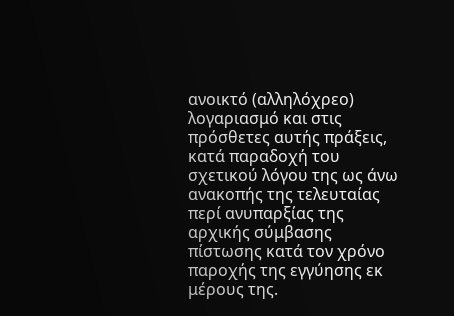ανοικτό (αλληλόχρεο) λογαριασμό και στις πρόσθετες αυτής πράξεις, κατά παραδοχή του σχετικού λόγου της ως άνω ανακοπής της τελευταίας περί ανυπαρξίας της αρχικής σύμβασης πίστωσης κατά τον χρόνο παροχής της εγγύησης εκ μέρους της.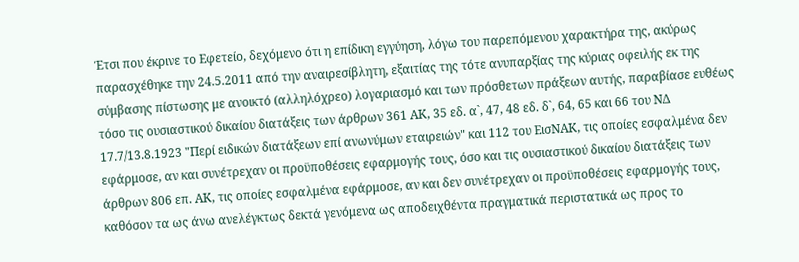Έτσι που έκρινε το Εφετείο, δεχόμενο ότι η επίδικη εγγύηση, λόγω του παρεπόμενου χαρακτήρα της, ακύρως παρασχέθηκε την 24.5.2011 από την αναιρεσίβλητη, εξαιτίας της τότε ανυπαρξίας της κύριας οφειλής εκ της σύμβασης πίστωσης με ανοικτό (αλληλόχρεο) λογαριασμό και των πρόσθετων πράξεων αυτής, παραβίασε ευθέως τόσο τις ουσιαστικού δικαίου διατάξεις των άρθρων 361 ΑΚ, 35 εδ. α`, 47, 48 εδ. δ`, 64, 65 και 66 του ΝΔ 17.7/13.8.1923 "Περί ειδικών διατάξεων επί ανωνύμων εταιρειών" και 112 του ΕισΝΑΚ, τις οποίες εσφαλμένα δεν εφάρμοσε, αν και συνέτρεχαν οι προϋποθέσεις εφαρμογής τους, όσο και τις ουσιαστικού δικαίου διατάξεις των άρθρων 806 επ. ΑΚ, τις οποίες εσφαλμένα εφάρμοσε, αν και δεν συνέτρεχαν οι προϋποθέσεις εφαρμογής τους, καθόσον τα ως άνω ανελέγκτως δεκτά γενόμενα ως αποδειχθέντα πραγματικά περιστατικά ως προς το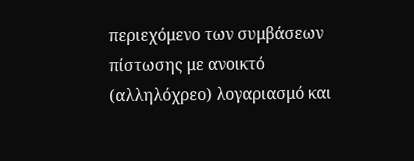περιεχόμενο των συμβάσεων πίστωσης με ανοικτό (αλληλόχρεο) λογαριασμό και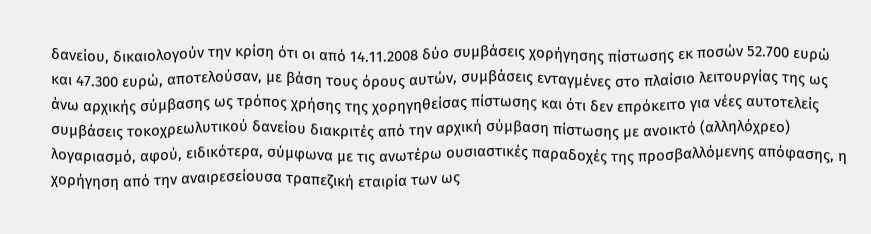δανείου, δικαιολογούν την κρίση ότι οι από 14.11.2008 δύο συμβάσεις χορήγησης πίστωσης εκ ποσών 52.700 ευρώ και 47.300 ευρώ, αποτελούσαν, με βάση τους όρους αυτών, συμβάσεις ενταγμένες στο πλαίσιο λειτουργίας της ως άνω αρχικής σύμβασης ως τρόπος χρήσης της χορηγηθείσας πίστωσης και ότι δεν επρόκειτο για νέες αυτοτελείς συμβάσεις τοκοχρεωλυτικού δανείου διακριτές από την αρχική σύμβαση πίστωσης με ανοικτό (αλληλόχρεο) λογαριασμό, αφού, ειδικότερα, σύμφωνα με τις ανωτέρω ουσιαστικές παραδοχές της προσβαλλόμενης απόφασης, η χορήγηση από την αναιρεσείουσα τραπεζική εταιρία των ως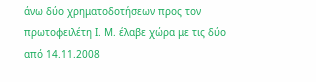άνω δύο χρηματοδοτήσεων προς τον πρωτοφειλέτη Ι. Μ. έλαβε χώρα με τις δύο από 14.11.2008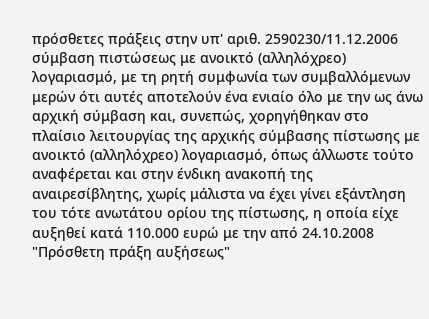πρόσθετες πράξεις στην υπ' αριθ. 2590230/11.12.2006 σύμβαση πιστώσεως με ανοικτό (αλληλόχρεο) λογαριασμό, με τη ρητή συμφωνία των συμβαλλόμενων μερών ότι αυτές αποτελούν ένα ενιαίο όλο με την ως άνω αρχική σύμβαση και, συνεπώς, χορηγήθηκαν στο πλαίσιο λειτουργίας της αρχικής σύμβασης πίστωσης με ανοικτό (αλληλόχρεο) λογαριασμό, όπως άλλωστε τούτο αναφέρεται και στην ένδικη ανακοπή της αναιρεσίβλητης, χωρίς μάλιστα να έχει γίνει εξάντληση του τότε ανωτάτου ορίου της πίστωσης, η οποία είχε αυξηθεί κατά 110.000 ευρώ με την από 24.10.2008 "Πρόσθετη πράξη αυξήσεως"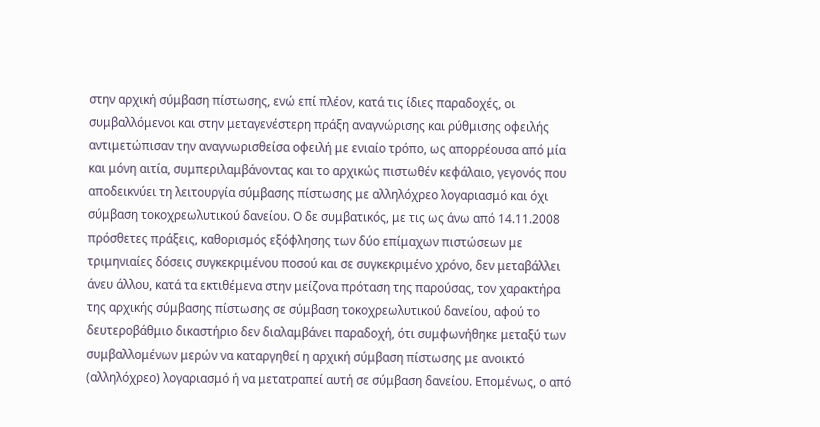στην αρχική σύμβαση πίστωσης, ενώ επί πλέον, κατά τις ίδιες παραδοχές, οι συμβαλλόμενοι και στην μεταγενέστερη πράξη αναγνώρισης και ρύθμισης οφειλής αντιμετώπισαν την αναγνωρισθείσα οφειλή με ενιαίο τρόπο, ως απορρέουσα από μία και μόνη αιτία, συμπεριλαμβάνοντας και το αρχικώς πιστωθέν κεφάλαιο, γεγονός που αποδεικνύει τη λειτουργία σύμβασης πίστωσης με αλληλόχρεο λογαριασμό και όχι σύμβαση τοκοχρεωλυτικού δανείου. Ο δε συμβατικός, με τις ως άνω από 14.11.2008 πρόσθετες πράξεις, καθορισμός εξόφλησης των δύο επίμαχων πιστώσεων με τριμηνιαίες δόσεις συγκεκριμένου ποσού και σε συγκεκριμένο χρόνο, δεν μεταβάλλει άνευ άλλου, κατά τα εκτιθέμενα στην μείζονα πρόταση της παρούσας, τον χαρακτήρα της αρχικής σύμβασης πίστωσης σε σύμβαση τοκοχρεωλυτικού δανείου, αφού το δευτεροβάθμιο δικαστήριο δεν διαλαμβάνει παραδοχή, ότι συμφωνήθηκε μεταξύ των συμβαλλομένων μερών να καταργηθεί η αρχική σύμβαση πίστωσης με ανοικτό (αλληλόχρεο) λογαριασμό ή να μετατραπεί αυτή σε σύμβαση δανείου. Επομένως, ο από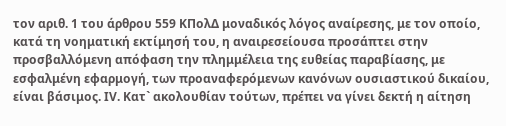τον αριθ. 1 του άρθρου 559 ΚΠολΔ μοναδικός λόγος αναίρεσης, με τον οποίο, κατά τη νοηματική εκτίμησή του, η αναιρεσείουσα προσάπτει στην προσβαλλόμενη απόφαση την πλημμέλεια της ευθείας παραβίασης, με εσφαλμένη εφαρμογή, των προαναφερόμενων κανόνων ουσιαστικού δικαίου, είναι βάσιμος. ΙV. Κατ` ακολουθίαν τούτων, πρέπει να γίνει δεκτή η αίτηση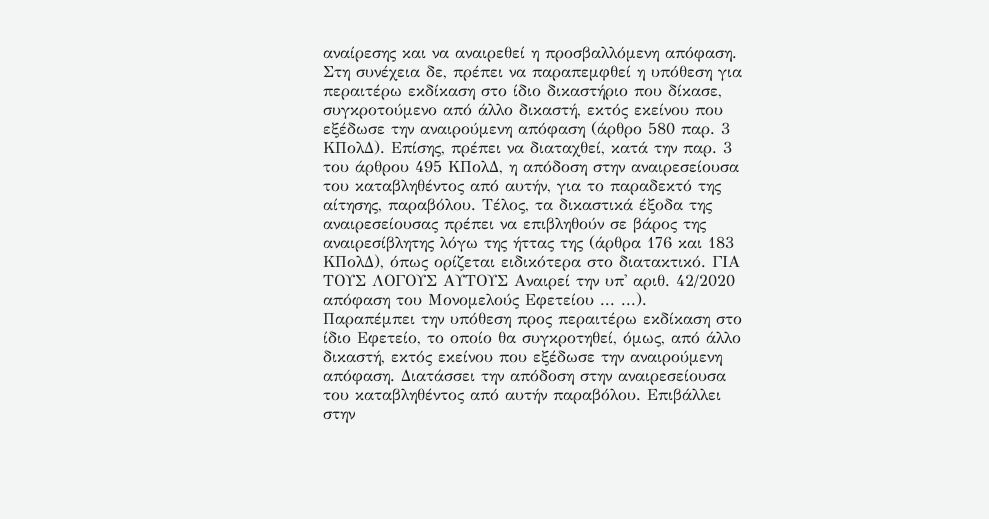αναίρεσης και να αναιρεθεί η προσβαλλόμενη απόφαση. Στη συνέχεια δε, πρέπει να παραπεμφθεί η υπόθεση για περαιτέρω εκδίκαση στο ίδιο δικαστήριο που δίκασε, συγκροτούμενο από άλλο δικαστή, εκτός εκείνου που εξέδωσε την αναιρούμενη απόφαση (άρθρο 580 παρ. 3 ΚΠολΔ). Επίσης, πρέπει να διαταχθεί, κατά την παρ. 3 του άρθρου 495 ΚΠολΔ, η απόδοση στην αναιρεσείουσα του καταβληθέντος από αυτήν, για το παραδεκτό της αίτησης, παραβόλου. Τέλος, τα δικαστικά έξοδα της αναιρεσείουσας πρέπει να επιβληθούν σε βάρος της αναιρεσίβλητης λόγω της ήττας της (άρθρα 176 και 183 ΚΠολΔ), όπως ορίζεται ειδικότερα στο διατακτικό. ΓΙΑ ΤΟΥΣ ΛΟΓΟΥΣ ΑΥΤΟΥΣ Αναιρεί την υπ' αριθ. 42/2020 απόφαση του Μονομελούς Εφετείου ... ...). Παραπέμπει την υπόθεση προς περαιτέρω εκδίκαση στο ίδιο Εφετείο, το οποίο θα συγκροτηθεί, όμως, από άλλο δικαστή, εκτός εκείνου που εξέδωσε την αναιρούμενη απόφαση. Διατάσσει την απόδοση στην αναιρεσείουσα του καταβληθέντος από αυτήν παραβόλου. Επιβάλλει στην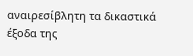αναιρεσίβλητη τα δικαστικά έξοδα της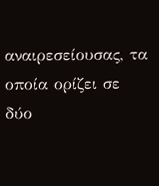αναιρεσείουσας, τα οποία ορίζει σε δύο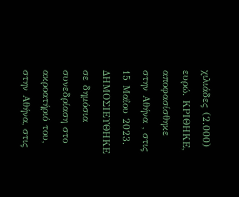χιλιάδες (2.000) ευρώ. ΚΡΙΘΗΚΕ, αποφασίσθηκε στην Αθήνα , στις 15 Μαΐου 2023. ΔΗΜΟΣΙΕΥΘΗΚΕ σε δημόσια συνεδρίαση στο ακροατήριό του, στην Αθήνα, στις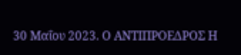30 Μαΐου 2023. Ο ΑΝΤΙΠΡΟΕΔΡΟΣ Η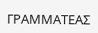ΓΡΑΜΜΑΤΕΑΣ